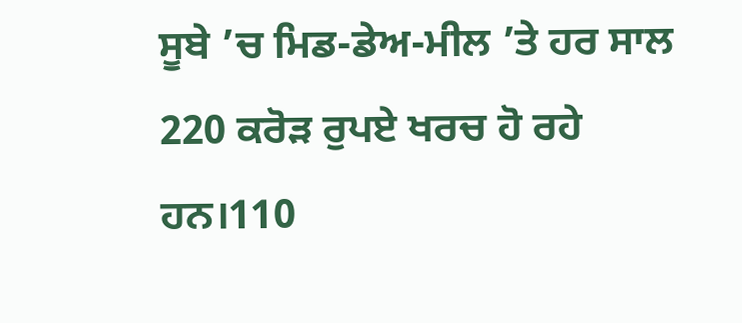ਸੂਬੇ ’ਚ ਮਿਡ-ਡੇਅ-ਮੀਲ ’ਤੇ ਹਰ ਸਾਲ 220 ਕਰੋੜ ਰੁਪਏ ਖਰਚ ਹੋ ਰਹੇ ਹਨ।110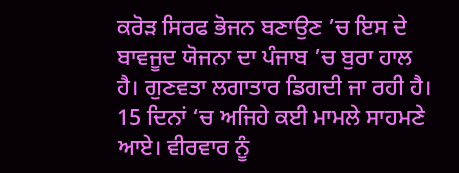ਕਰੋੜ ਸਿਰਫ ਭੋਜਨ ਬਣਾਉਣ ’ਚ ਇਸ ਦੇ ਬਾਵਜੂਦ ਯੋਜਨਾ ਦਾ ਪੰਜਾਬ ’ਚ ਬੁਰਾ ਹਾਲ ਹੈ। ਗੁਣਵਤਾ ਲਗਾਤਾਰ ਡਿਗਦੀ ਜਾ ਰਹੀ ਹੈ। 15 ਦਿਨਾਂ ‘ਚ ਅਜਿਹੇ ਕਈ ਮਾਮਲੇ ਸਾਹਮਣੇ ਆਏ। ਵੀਰਵਾਰ ਨੂੰ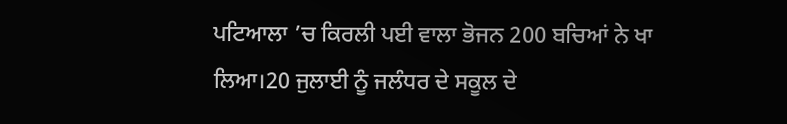ਪਟਿਆਲਾ ’ਚ ਕਿਰਲੀ ਪਈ ਵਾਲਾ ਭੋਜਨ 200 ਬਚਿਆਂ ਨੇ ਖਾ ਲਿਆ।20 ਜੁਲਾਈ ਨੂੰ ਜਲੰਧਰ ਦੇ ਸਕੂਲ ਦੇ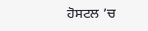ਹੋਸਟਲ ’ਚ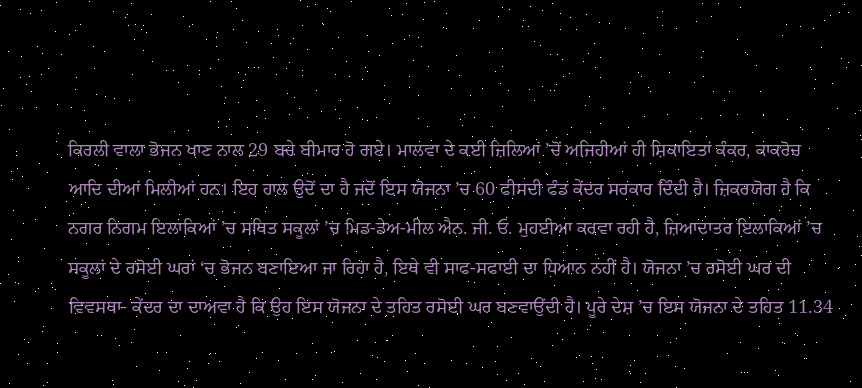ਕਿਰਲੀ ਵਾਲਾ ਭੋਜਨ ਖਾਣ ਨਾਲ 29 ਬਚੇ ਬੀਮਾਰ ਹੋ ਗਏ। ਮਾਲਵਾ ਦੇ ਕਈ ਜ਼ਿਲਿਆਂ ’ਚੋਂ ਅਜਿਹੀਆਂ ਹੀ ਸ਼ਿਕਾਇਤਾਂ ਕੰਕਰ, ਕਾਕਰੋਚ ਆਦਿ ਦੀਆਂ ਮਿਲੀਆਂ ਹਨ। ਇਹ ਹਾਲ ਉਦੋਂ ਦਾ ਹੈ ਜਦੋਂ ਇਸ ਯੋਜਨਾ ’ਚ 60 ਫੀਸਦੀ ਫੰਡ ਕੇਂਦਰ ਸਰਕਾਰ ਦਿੰਦੀ ਹੈ। ਜ਼ਿਕਰਯੋਗ ਹੈ ਕਿ ਨਗਰ ਨਿਗਮ ਇਲਾਕਿਆਂ ’ਚ ਸਥਿਤ ਸਕੂਲਾਂ ’ਚ ਮਿਡ-ਡੇਅ-ਮੀਲ ਐਨ. ਜੀ. ਓ. ਮੁਹਈਆ ਕਰਵਾ ਰਹੀ ਹੈ, ਜ਼ਿਆਦਾਤਰ ਇਲਾਕਿਆਂ ’ਚ ਸਕੂਲਾਂ ਦੇ ਰਸੋਈ ਘਰਾਂ ‘ਚ ਭੋਜਨ ਬਣਾਇਆ ਜਾ ਰਿਹਾ ਹੈ, ਇਥੇ ਵੀ ਸਾਫ-ਸਫਾਈ ਦਾ ਧਿਆਨ ਨਹੀਂ ਹੈ। ਯੋਜਨਾ ’ਚ ਰਸੋਈ ਘਰ ਦੀ ਵਿਵਸਥਾ- ਕੇਂਦਰ ਦਾ ਦਾਅਵਾ ਹੈ ਕਿ ਉਹ ਇਸ ਯੋਜਨਾ ਦੇ ਤਹਿਤ ਰਸੋਈ ਘਰ ਬਣਵਾਉਂਦੀ ਹੈ। ਪੂਰੇ ਦੇਸ਼ ’ਚ ਇਸ ਯੋਜਨਾ ਦੇ ਤਹਿਤ 11.34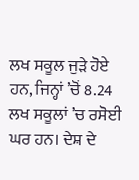ਲਖ ਸਕੂਲ ਜੁੜੇ ਹੋਏ ਹਨ, ਜਿਨ੍ਹਾਂ ’ਚੋਂ 8.24 ਲਖ ਸਕੂਲਾਂ ’ਚ ਰਸੋਈ ਘਰ ਹਨ। ਦੇਸ਼ ਦੇ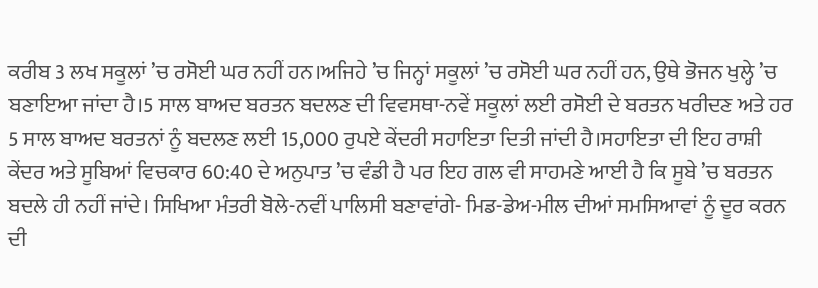ਕਰੀਬ 3 ਲਖ ਸਕੂਲਾਂ ’ਚ ਰਸੋਈ ਘਰ ਨਹੀਂ ਹਨ।ਅਜਿਹੇ ’ਚ ਜਿਨ੍ਹਾਂ ਸਕੂਲਾਂ ’ਚ ਰਸੋਈ ਘਰ ਨਹੀਂ ਹਨ, ਉਥੇ ਭੋਜਨ ਖੁਲ੍ਹੇ ’ਚ ਬਣਾਇਆ ਜਾਂਦਾ ਹੈ।5 ਸਾਲ ਬਾਅਦ ਬਰਤਨ ਬਦਲਣ ਦੀ ਵਿਵਸਥਾ-ਨਵੇਂ ਸਕੂਲਾਂ ਲਈ ਰਸੋਈ ਦੇ ਬਰਤਨ ਖਰੀਦਣ ਅਤੇ ਹਰ 5 ਸਾਲ ਬਾਅਦ ਬਰਤਨਾਂ ਨੂੰ ਬਦਲਣ ਲਈ 15,000 ਰੁਪਏ ਕੇਂਦਰੀ ਸਹਾਇਤਾ ਦਿਤੀ ਜਾਂਦੀ ਹੈ।ਸਹਾਇਤਾ ਦੀ ਇਹ ਰਾਸ਼ੀ ਕੇਂਦਰ ਅਤੇ ਸੂਬਿਆਂ ਵਿਚਕਾਰ 60:40 ਦੇ ਅਨੁਪਾਤ ’ਚ ਵੰਡੀ ਹੈ ਪਰ ਇਹ ਗਲ ਵੀ ਸਾਹਮਣੇ ਆਈ ਹੈ ਕਿ ਸੂਬੇ ’ਚ ਬਰਤਨ ਬਦਲੇ ਹੀ ਨਹੀਂ ਜਾਂਦੇ। ਸਿਖਿਆ ਮੰਤਰੀ ਬੋਲੇ-ਨਵੀਂ ਪਾਲਿਸੀ ਬਣਾਵਾਂਗੇ- ਮਿਡ-ਡੇਅ-ਮੀਲ ਦੀਆਂ ਸਮਸਿਆਵਾਂ ਨੂੰ ਦੂਰ ਕਰਨ ਦੀ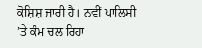ਕੋਸ਼ਿਸ਼ ਜਾਰੀ ਹੈ। ਨਵੀਂ ਪਾਲਿਸੀ ’ਤੇ ਕੰਮ ਚਲ ਰਿਹਾ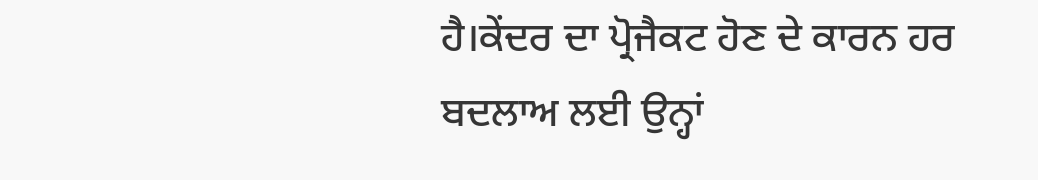ਹੈ।ਕੇਂਦਰ ਦਾ ਪ੍ਰੋਜੈਕਟ ਹੋਣ ਦੇ ਕਾਰਨ ਹਰ ਬਦਲਾਅ ਲਈ ਉਨ੍ਹਾਂ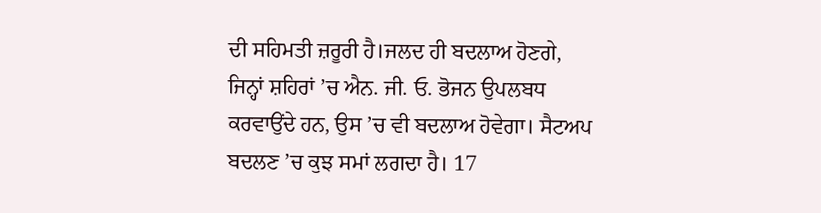ਦੀ ਸਹਿਮਤੀ ਜ਼ਰੂਰੀ ਹੈ।ਜਲਦ ਹੀ ਬਦਲਾਅ ਹੋਣਗੇ, ਜਿਨ੍ਹਾਂ ਸ਼ਹਿਰਾਂ ’ਚ ਐਨ. ਜੀ. ਓ. ਭੋਜਨ ਉਪਲਬਧ ਕਰਵਾਉਂਦੇ ਹਨ, ਉਸ ’ਚ ਵੀ ਬਦਲਾਅ ਹੋਵੇਗਾ। ਸੈਟਅਪ ਬਦਲਣ ’ਚ ਕੁਝ ਸਮਾਂ ਲਗਦਾ ਹੈ। 17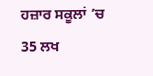ਹਜ਼ਾਰ ਸਕੂਲਾਂ ’ਚ 35 ਲਖ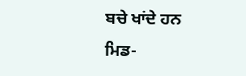ਬਚੇ ਖਾਂਦੇ ਹਨ ਮਿਡ-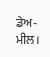ਡੇਅ-ਮੀਲ।